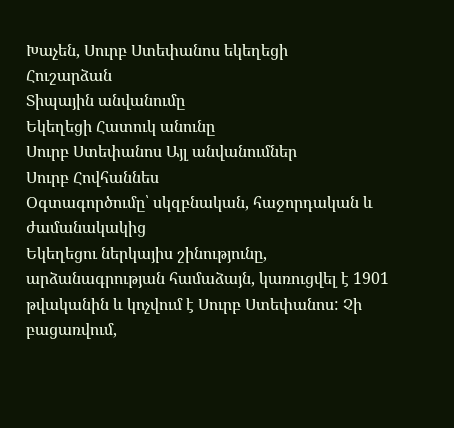Խաչեն, Սուրբ Ստեփանոս եկեղեցի
Հուշարձան
Տիպային անվանումը
Եկեղեցի Հատուկ անունը
Սուրբ Ստեփանոս Այլ անվանումներ
Սուրբ Հովհաննես
Օգտագործումը՝ սկզբնական, հաջորդական և ժամանակակից
Եկեղեցու ներկայիս շինությունը, արձանագրության համաձայն, կառուցվել է 1901 թվականին և կոչվում է Սուրբ Ստեփանոս: Չի բացառվում,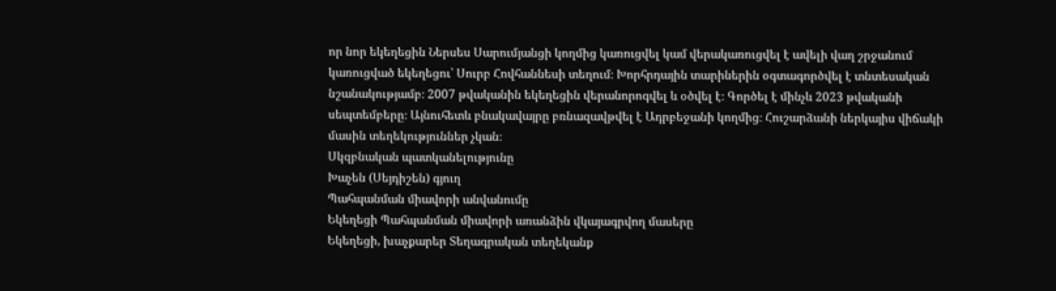որ նոր եկեղեցին Ներսես Սարումյանցի կողմից կառուցվել կամ վերակառուցվել է ավելի վաղ շրջանում կառուցված եկեղեցու՝ Սուրբ Հովհաննեսի տեղում։ Խորհրդային տարիներին օգտագործվել է տնտեսական նշանակությամբ։ 2007 թվականին եկեղեցին վերանորոգվել և օծվել է։ Գործել է մինչև 2023 թվականի սեպտեմբերը։ Այնուհետև բնակավայրը բռնազավթվել է Ադրբեջանի կողմից։ Հուշարձանի ներկայիս վիճակի մասին տեղեկություններ չկան։
Սկզբնական պատկանելությունը
Խաչեն (Սեյդիշեն) գյուղ
Պահպանման միավորի անվանումը
Եկեղեցի Պահպանման միավորի առանձին վկայագրվող մասերը
Եկեղեցի, խաչքարեր Տեղագրական տեղեկանք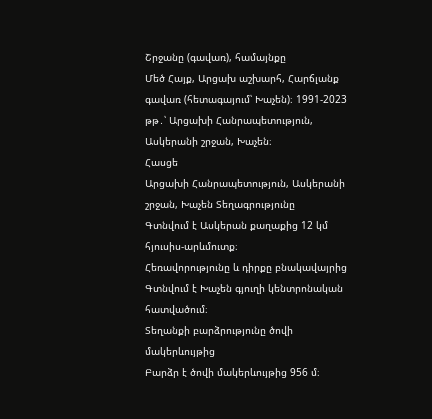Շրջանը (գավառ), համայնքը
Մեծ Հայք, Արցախ աշխարհ, Հարճլանք գավառ (հետագայում՝ Խաչեն)։ 1991-2023 թթ․՝ Արցախի Հանրապետություն, Ասկերանի շրջան, Խաչեն։
Հասցե
Արցախի Հանրապետություն, Ասկերանի շրջան, Խաչեն Տեղագրությունը
Գտնվում է Ասկերան քաղաքից 12 կմ հյուսիս-արևմուտք։
Հեռավորությունը և դիրքը բնակավայրից
Գտնվում է Խաչեն գյուղի կենտրոնական հատվածում։
Տեղանքի բարձրությունը ծովի մակերևույթից
Բարձր է ծովի մակերևույթից 956 մ։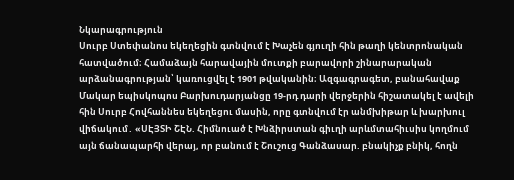Նկարագրություն
Սուրբ Ստեփանոս եկեղեցին գտնվում է Խաչեն գյուղի հին թաղի կենտրոնական հատվածում։ Համաձայն հարավային մուտքի բարավորի շինարարական արձանագրության՝ կառուցվել է 1901 թվականին։ Ազգագրագետ, բանահավաք Մակար եպիսկոպոս Բարխուդարյանցը 19-րդ դարի վերջերին հիշատակել է ավելի հին Սուրբ Հովհաննես եկեղեցու մասին, որը գտնվում էր անմխիթար և խարխուլ վիճակում․ «ՍԷՅՏԻ ՇԷՆ. Հիմնուած է Խնձիրստան գիւղի արևմտահիւսիս կողմում այն ճանապարհի վերայ, որ բանում է Շուշուց Գանձասար. բնակիչք բնիկ, հողն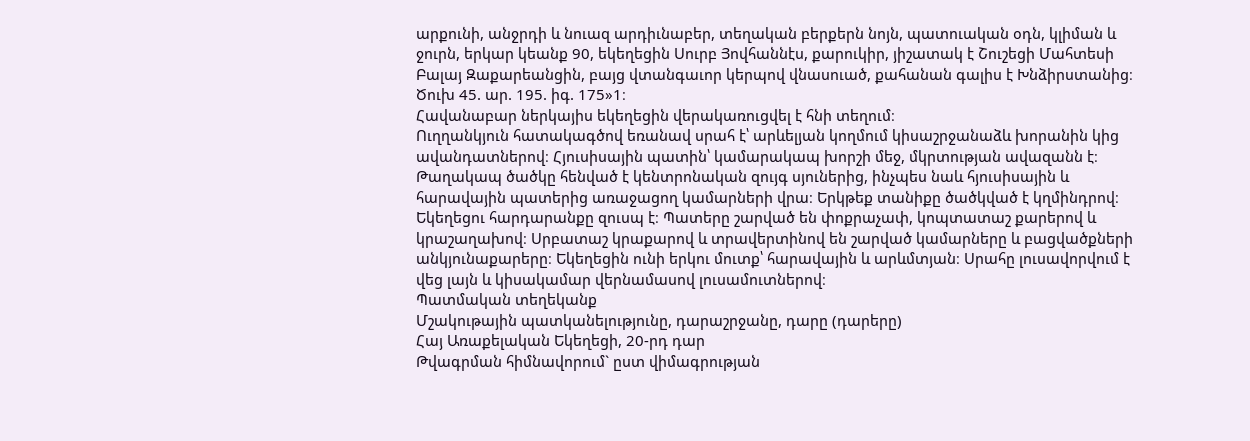արքունի, անջրդի և նուազ արդիւնաբեր, տեղական բերքերն նոյն, պատուական օդն, կլիման և ջուրն, երկար կեանք 90, եկեղեցին Սուրբ Յովհաննէս, քարուկիր, յիշատակ է Շուշեցի Մահտեսի Բալայ Զաքարեանցին, բայց վտանգաւոր կերպով վնասուած, քահանան գալիս է Խնձիրստանից։ Ծուխ 45. ար. 195. իգ. 175»1։
Հավանաբար ներկայիս եկեղեցին վերակառուցվել է հնի տեղում։
Ուղղանկյուն հատակագծով եռանավ սրահ է՝ արևելյան կողմում կիսաշրջանաձև խորանին կից ավանդատներով։ Հյուսիսային պատին՝ կամարակապ խորշի մեջ, մկրտության ավազանն է։ Թաղակապ ծածկը հենված է կենտրոնական զույգ սյուներից, ինչպես նաև հյուսիսային և հարավային պատերից առաջացող կամարների վրա։ Երկթեք տանիքը ծածկված է կղմինդրով։ Եկեղեցու հարդարանքը զուսպ է։ Պատերը շարված են փոքրաչափ, կոպտատաշ քարերով և կրաշաղախով։ Սրբատաշ կրաքարով և տրավերտինով են շարված կամարները և բացվածքների անկյունաքարերը։ Եկեղեցին ունի երկու մուտք՝ հարավային և արևմտյան։ Սրահը լուսավորվում է վեց լայն և կիսակամար վերնամասով լուսամուտներով։
Պատմական տեղեկանք
Մշակութային պատկանելությունը, դարաշրջանը, դարը (դարերը)
Հայ Առաքելական Եկեղեցի, 20-րդ դար
Թվագրման հիմնավորում` ըստ վիմագրության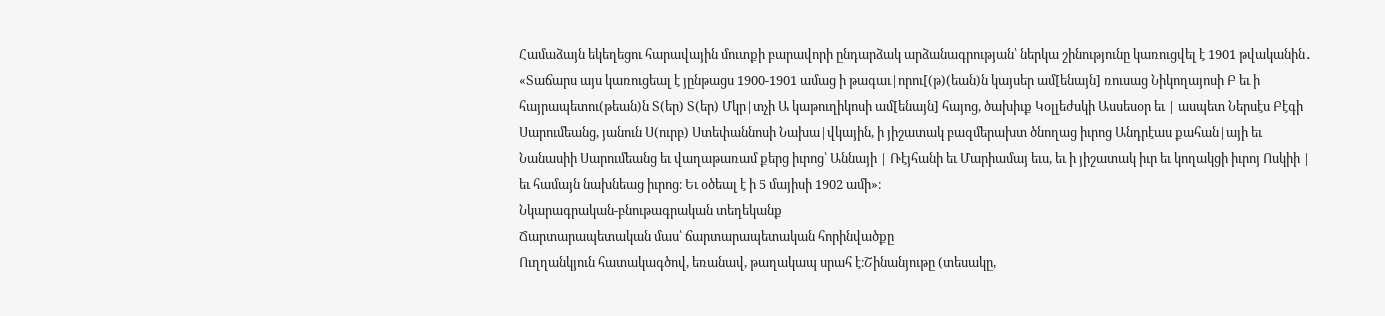Համաձայն եկեղեցու հարավային մուտքի բարավորի ընդարձակ արձանագրության՝ ներկա շինությունը կառուցվել է 1901 թվականին․ «Տաճարս այս կառուցեալ է յընթացս 1900-1901 ամաց ի թագաւ|որու[(թ)(եան)ն կայսեր ամ[ենայն] ռուսաց Նիկողայոսի Բ եւ ի հայրապետու(թեան)ն Տ(եր) Տ(եր) Մկր|տչի Ա կաթուղիկոսի ամ[ենայն] հայոց, ծախիւք Կօլլեժսկի Ասսեսօր եւ | ասպետ Ներսէս Բէգի Սարումեանց, յանուն Ս(ուրբ) Ստեփաննոսի Նախա|վկային, ի յիշատակ բազմերախտ ծնողաց իւրոց Անդրէաս քահան|այի եւ Նանասիի Սարումեանց եւ վաղաթառամ քերց իւրոց՝ Աննայի | Ռէյհանի եւ Մարիամայ եւս, եւ ի յիշատակ իւր եւ կողակցի իւրոյ Ոսկիի | եւ համայն նախնեաց իւրոց։ Եւ օծեալ է ի 5 մայիսի 1902 ամի»։
Նկարագրական-բնութագրական տեղեկանք
Ճարտարապետական մաս՝ ճարտարապետական հորինվածքը
Ուղղանկյուն հատակագծով, եռանավ, թաղակապ սրահ է։Շինանյութը (տեսակը,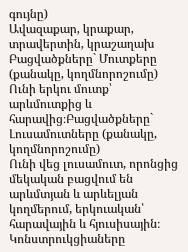գույնը)
Ավազաքար, կրաքար, տրավերտին, կրաշաղախ Բացվածքները` Մուտքերը (քանակը, կողմնորոշումը)
Ունի երկու մուտք՝ արևմուտքից և հարավից։Բացվածքները` Լուսամուտները (քանակը, կողմնորոշումը)
Ունի վեց լուսամուտ, որոնցից մեկական բացվում են արևմտյան և արևելյան կողմերում, երկուական՝ հարավային և հյուսիսային։ Կոնստրուկցիաները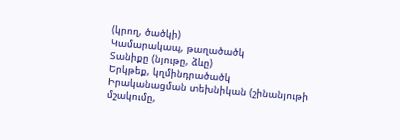(կրող, ծածկի)
Կամարակապ, թաղածածկ
Տանիքը (նյութը, ձևը)
Երկթեք, կղմինդրածածկ
Իրականացման տեխնիկան (շինանյութի մշակումը,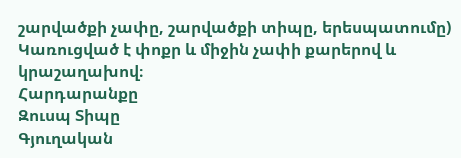շարվածքի չափը, շարվածքի տիպը, երեսպատումը)
Կառուցված է փոքր և միջին չափի քարերով և կրաշաղախով։
Հարդարանքը
Զուսպ Տիպը
Գյուղական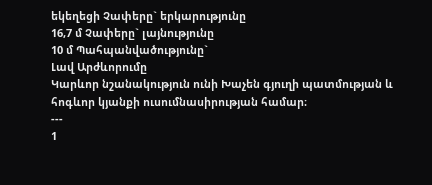եկեղեցի Չափերը` երկարությունը
16,7 մ Չափերը` լայնությունը
10 մ Պահպանվածությունը`
Լավ Արժևորումը
Կարևոր նշանակություն ունի Խաչեն գյուղի պատմության և հոգևոր կյանքի ուսումնասիրության համար։
---
1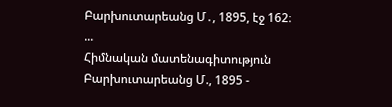Բարխուտարեանց Մ․, 1895, էջ 162։ ...
Հիմնական մատենագիտություն
Բարխուտարեանց Մ., 1895 -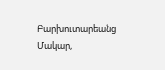Բարխուտարեանց Մակար,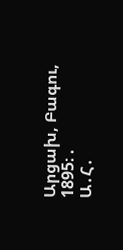Արցախ, Բագու, 1895։ .
Ա․Հ․